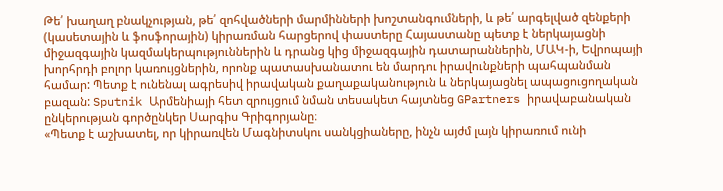Թե՛ խաղաղ բնակչության, թե՛ զոհվածների մարմինների խոշտանգումների, և թե՛ արգելված զենքերի (կասետային և ֆոսֆորային) կիրառման հարցերով փաստերը Հայաստանը պետք է ներկայացնի միջազգային կազմակերպություններին և դրանց կից միջազգային դատարաններին, ՄԱԿ-ի, Եվրոպայի խորհրդի բոլոր կառույցներին, որոնք պատասխանատու են մարդու իրավունքների պահպանման համար: Պետք է ունենալ ագրեսիվ իրավական քաղաքականություն և ներկայացնել ապացուցողական բազան: Sputnik Արմենիայի հետ զրույցում նման տեսակետ հայտնեց GPartners իրավաբանական ընկերության գործընկեր Սարգիս Գրիգորյանը։
«Պետք է աշխատել, որ կիրառվեն Մագնիտսկու սանկցիաները, ինչն այժմ լայն կիրառում ունի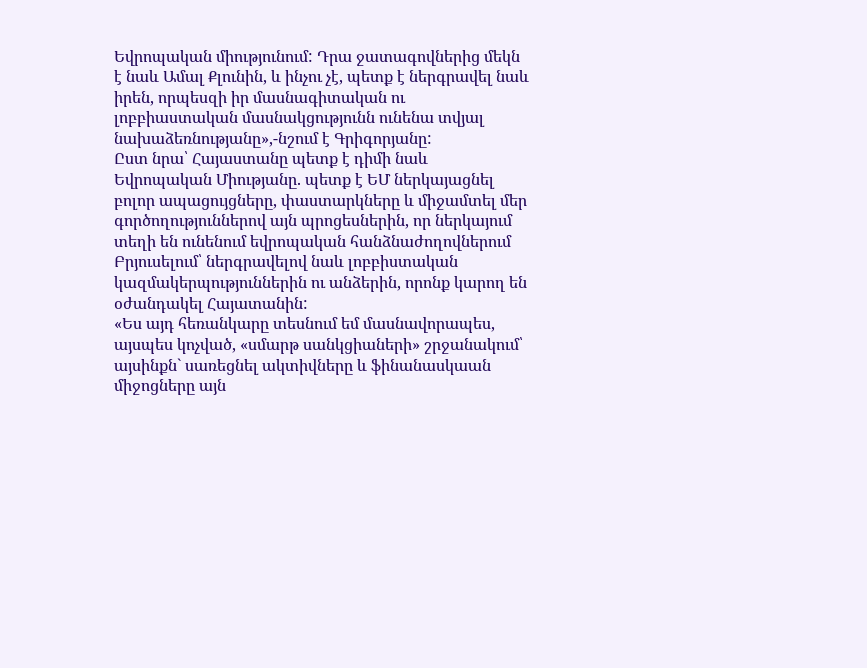Եվրոպական միությունում: Դրա ջատագովներից մեկն է նաև Ամալ Քլունին, և ինչու չէ, պետք է ներգրավել նաև իրեն, որպեսզի իր մասնագիտական ու լոբբիաստական մասնակցությունն ունենա տվյալ նախաձեռնությանը»,-նշում է Գրիգորյանը:
Ըստ նրա՝ Հայաստանը պետք է դիմի նաև Եվրոպական Միությանը. պետք է ԵՄ ներկայացնել բոլոր ապացույցները, փաստարկները և միջամտել մեր գործողություններով այն պրոցեսներին, որ ներկայում տեղի են ունենում եվրոպական հանձնաժողովներում Բրյուսելում՝ ներգրավելով նաև լոբբիստական կազմակերպություններին ու անձերին, որոնք կարող են օժանդակել Հայատանին:
«Ես այդ հեռանկարը տեսնում եմ մասնավորապես, այսպես կոչված, «սմարթ սանկցիաների» շրջանակում՝ այսինքն` սառեցնել ակտիվները և ֆինանասկաան միջոցները այն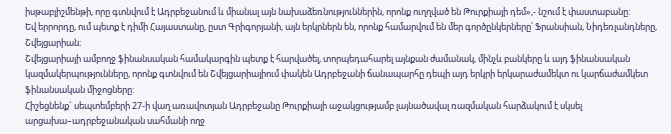իսթաբլիշմենթի, որը գտնվում է Ադրբեջանում և միանալ այն նախաձեռնություններին, որոնք ուղղված են Թուրքիայի դեմ»,- նշում է փաստաբանը:
Եվ երրորդը, ում պետք է դիմի Հայաստանը, ըստ Գրիգորյանի, այն երկրներն են, որոնք համարվում են մեր գործընկերները՝ Ֆրանսիան, Նիդեռլանդները, Շվեյցարիան։
Շվեյցարիայի ամբողջ ֆինանսական համակարգին պետք է հարվածել, տորպեդահարել այնքան ժամանակ, մինչև բանկերը և այդ ֆինանսական կազմակերպությունները, որոնք գտնվում են Շվեյցարիայիում փակեն Ադրբեջանի ճանապարհը դեպի այդ երկրի երկարաժամեկտ ու կարճաժամկետ ֆինանսական միջոցները:
Հիշեցնենք` սեպտեմբերի 27-ի վաղ առավոտյան Ադրբեջանը Թուրքիայի աջակցությամբ լայնածավալ ռազմական հարձակում է սկսել արցախա–ադրբեջանական սահմանի ողջ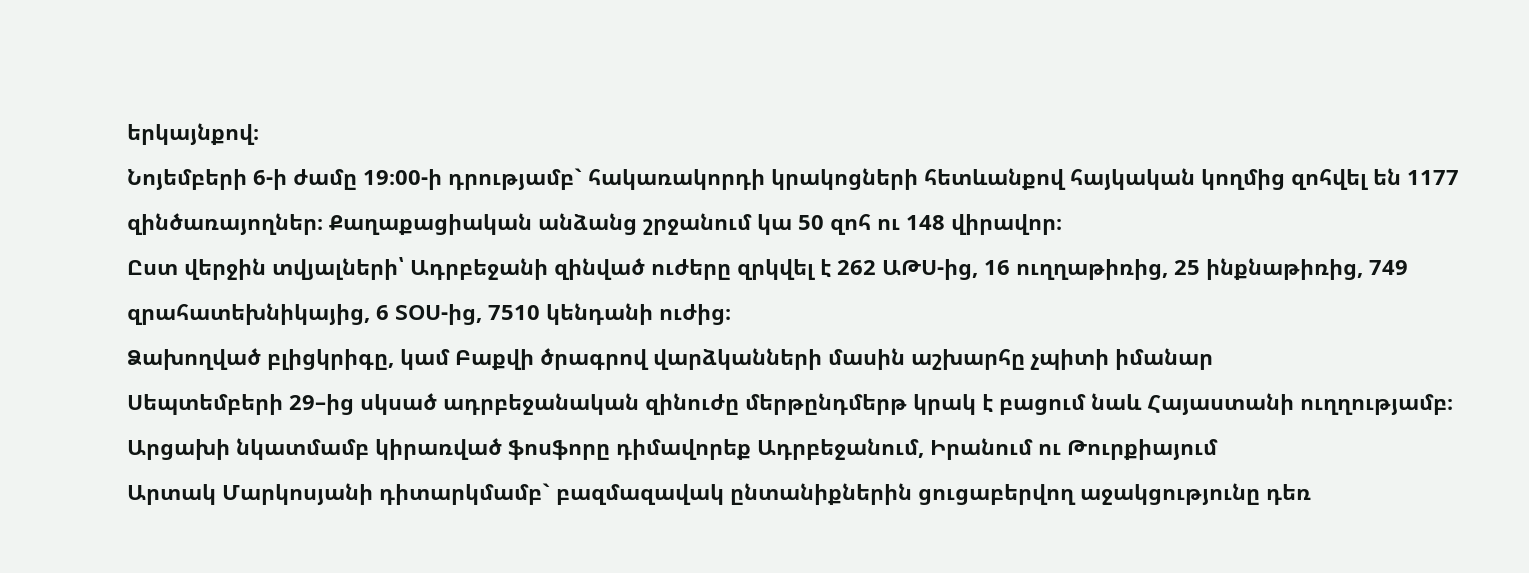երկայնքով։
Նոյեմբերի 6-ի ժամը 19։00-ի դրությամբ` հակառակորդի կրակոցների հետևանքով հայկական կողմից զոհվել են 1177 զինծառայողներ։ Քաղաքացիական անձանց շրջանում կա 50 զոհ ու 148 վիրավոր։
Ըստ վերջին տվյալների՝ Ադրբեջանի զինված ուժերը զրկվել է 262 ԱԹՍ-ից, 16 ուղղաթիռից, 25 ինքնաթիռից, 749 զրահատեխնիկայից, 6 ՏՕՍ-ից, 7510 կենդանի ուժից։
Ձախողված բլիցկրիգը, կամ Բաքվի ծրագրով վարձկանների մասին աշխարհը չպիտի իմանար
Սեպտեմբերի 29–ից սկսած ադրբեջանական զինուժը մերթընդմերթ կրակ է բացում նաև Հայաստանի ուղղությամբ։
Արցախի նկատմամբ կիրառված ֆոսֆորը դիմավորեք Ադրբեջանում, Իրանում ու Թուրքիայում
Արտակ Մարկոսյանի դիտարկմամբ` բազմազավակ ընտանիքներին ցուցաբերվող աջակցությունը դեռ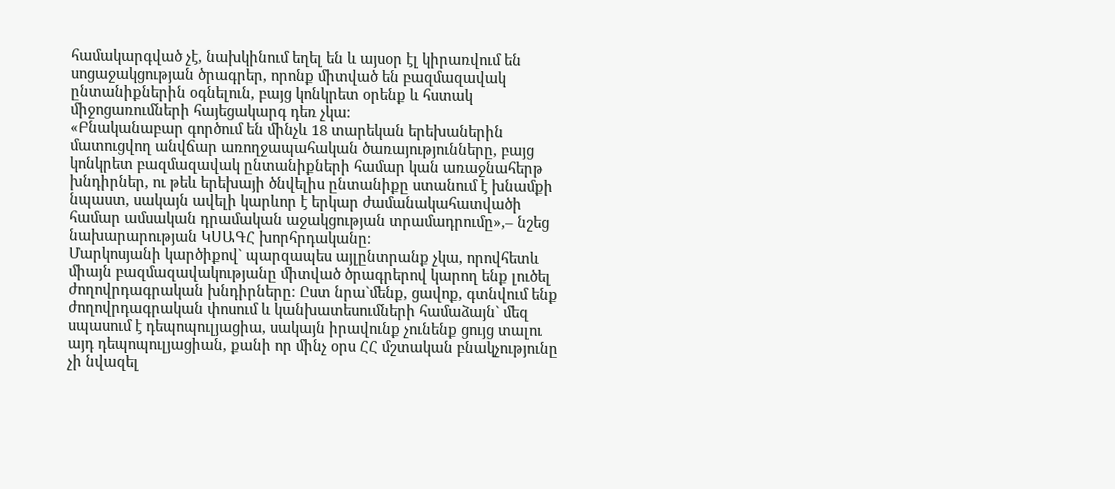համակարգված չէ, նախկինում եղել են և այսօր էլ կիրառվում են սոցաջակցության ծրագրեր, որոնք միտված են բազմազավակ ընտանիքներին օգնելուն, բայց կոնկրետ օրենք և հստակ միջոցառումների հայեցակարգ դեռ չկա։
«Բնականաբար գործում են մինչև 18 տարեկան երեխաներին մատուցվող անվճար առողջապահական ծառայությունները, բայց կոնկրետ բազմազավակ ընտանիքների համար կան առաջնահերթ խնդիրներ, ու թեև երեխայի ծնվելիս ընտանիքը ստանում է խնամքի նպաստ, սակայն ավելի կարևոր է երկար ժամանակահատվածի համար ամսական դրամական աջակցության տրամադրումը»,– նշեց նախարարության ԿՍԱԳՀ խորհրդականը։
Մարկոսյանի կարծիքով` պարզապես այլընտրանք չկա, որովհետև միայն բազմազավակությանը միտված ծրագրերով կարող ենք լուծել ժողովրդագրական խնդիրները։ Ըստ նրա`մենք, ցավոք, գտնվում ենք ժողովրդագրական փոսում և կանխատեսումների համաձայն` մեզ սպասում է դեպոպուլյացիա, սակայն իրավունք չունենք ցույց տալու այդ դեպոպուլյացիան, քանի որ մինչ օրս ՀՀ մշտական բնակչությունը չի նվազել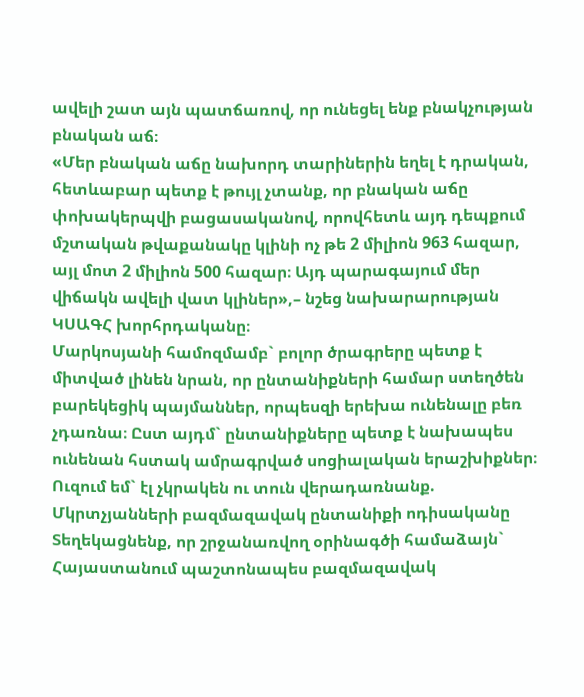ավելի շատ այն պատճառով, որ ունեցել ենք բնակչության բնական աճ։
«Մեր բնական աճը նախորդ տարիներին եղել է դրական, հետևաբար պետք է թույլ չտանք, որ բնական աճը փոխակերպվի բացասականով, որովհետև այդ դեպքում մշտական թվաքանակը կլինի ոչ թե 2 միլիոն 963 հազար, այլ մոտ 2 միլիոն 500 հազար։ Այդ պարագայում մեր վիճակն ավելի վատ կլիներ»,– նշեց նախարարության ԿՍԱԳՀ խորհրդականը։
Մարկոսյանի համոզմամբ` բոլոր ծրագրերը պետք է միտված լինեն նրան, որ ընտանիքների համար ստեղծեն բարեկեցիկ պայմաններ, որպեսզի երեխա ունենալը բեռ չդառնա։ Ըստ այդմ` ընտանիքները պետք է նախապես ունենան հստակ ամրագրված սոցիալական երաշխիքներ։
Ուզում եմ` էլ չկրակեն ու տուն վերադառնանք. Մկրտչյանների բազմազավակ ընտանիքի ոդիսականը
Տեղեկացնենք, որ շրջանառվող օրինագծի համաձայն` Հայաստանում պաշտոնապես բազմազավակ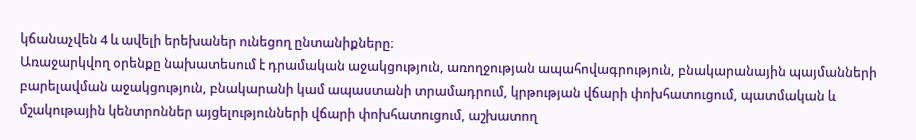կճանաչվեն 4 և ավելի երեխաներ ունեցող ընտանիքները։
Առաջարկվող օրենքը նախատեսում է դրամական աջակցություն, առողջության ապահովագրություն, բնակարանային պայմանների բարելավման աջակցություն, բնակարանի կամ ապաստանի տրամադրում, կրթության վճարի փոխհատուցում, պատմական և մշակութային կենտրոններ այցելությունների վճարի փոխհատուցում, աշխատող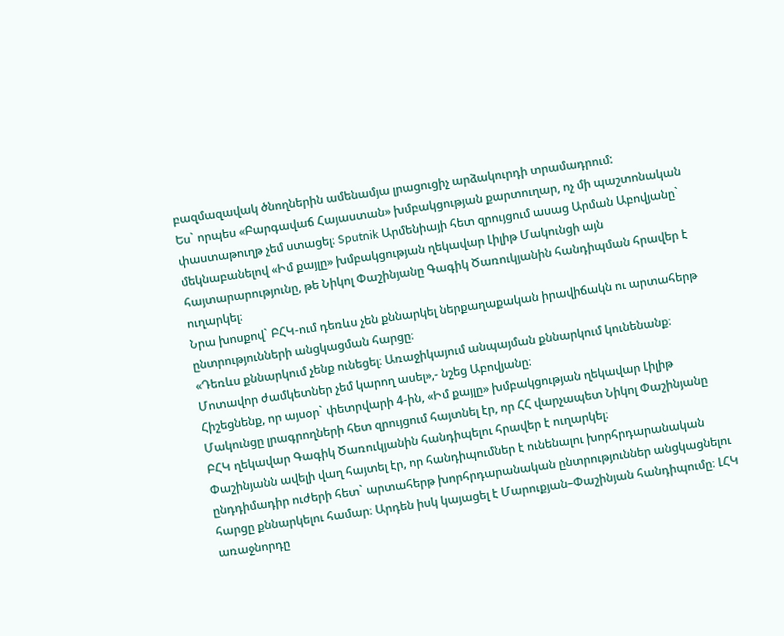բազմազավակ ծնողներին ամենամյա լրացուցիչ արձակուրդի տրամադրում:
Ես` որպես «Բարգավաճ Հայաստան» խմբակցության քարտուղար, ոչ մի պաշտոնական փաստաթուղթ չեմ ստացել։ Sputnik Արմենիայի հետ զրույցում ասաց Արման Աբովյանը` մեկնաբանելով «Իմ քայլը» խմբակցության ղեկավար Լիլիթ Մակունցի այն հայտարարությունը, թե Նիկոլ Փաշինյանը Գագիկ Ծառուկյանին հանդիպման հրավեր է ուղարկել։
Նրա խոսքով` ԲՀԿ-ում դեռևս չեն քննարկել ներքաղաքական իրավիճակն ու արտահերթ ընտրությունների անցկացման հարցը։
«Դեռևս քննարկում չենք ունեցել։ Առաջիկայում անպայման քննարկում կունենանք։ Մոտավոր ժամկետներ չեմ կարող ասել»,- նշեց Աբովյանը։
Հիշեցնենք, որ այսօր` փետրվարի 4-ին, «Իմ քայլը» խմբակցության ղեկավար Լիլիթ Մակունցը լրագրողների հետ զրույցում հայտնել էր, որ ՀՀ վարչապետ Նիկոլ Փաշինյանը ԲՀԿ ղեկավար Գագիկ Ծառուկյանին հանդիպելու հրավեր է ուղարկել։
Փաշինյանն ավելի վաղ հայտել էր, որ հանդիպումներ է ունենալու խորհրդարանական ընդդիմադիր ուժերի հետ` արտահերթ խորհրդարանական ընտրություններ անցկացնելու հարցը քննարկելու համար։ Արդեն իսկ կայացել է Մարուքյան–Փաշինյան հանդիպումը։ ԼՀԿ առաջնորդը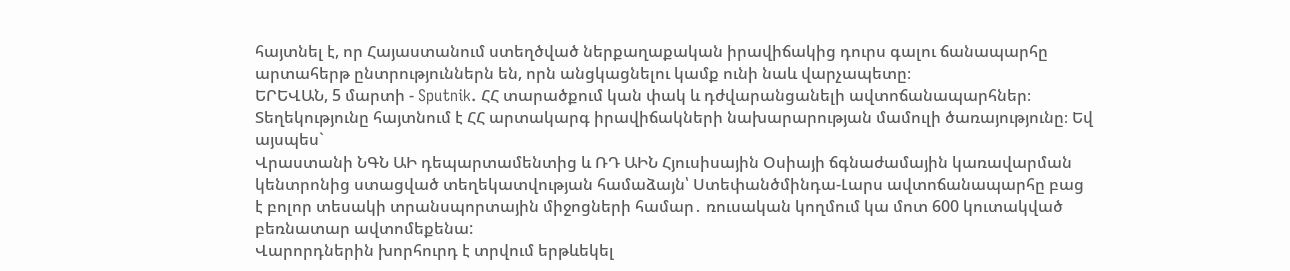հայտնել է, որ Հայաստանում ստեղծված ներքաղաքական իրավիճակից դուրս գալու ճանապարհը արտահերթ ընտրություններն են, որն անցկացնելու կամք ունի նաև վարչապետը։
ԵՐԵՎԱՆ, 5 մարտի - Sputnik. ՀՀ տարածքում կան փակ և դժվարանցանելի ավտոճանապարհներ։ Տեղեկությունը հայտնում է ՀՀ արտակարգ իրավիճակների նախարարության մամուլի ծառայությունը։ Եվ այսպես`
Վրաստանի ՆԳՆ ԱԻ դեպարտամենտից և ՌԴ ԱԻՆ Հյուսիսային Օսիայի ճգնաժամային կառավարման կենտրոնից ստացված տեղեկատվության համաձայն՝ Ստեփանծմինդա-Լարս ավտոճանապարհը բաց է բոլոր տեսակի տրանսպորտային միջոցների համար․ ռուսական կողմում կա մոտ 600 կուտակված բեռնատար ավտոմեքենա:
Վարորդներին խորհուրդ է տրվում երթևեկել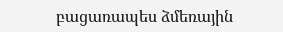բացառապես ձմեռային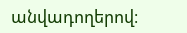անվադողերով։